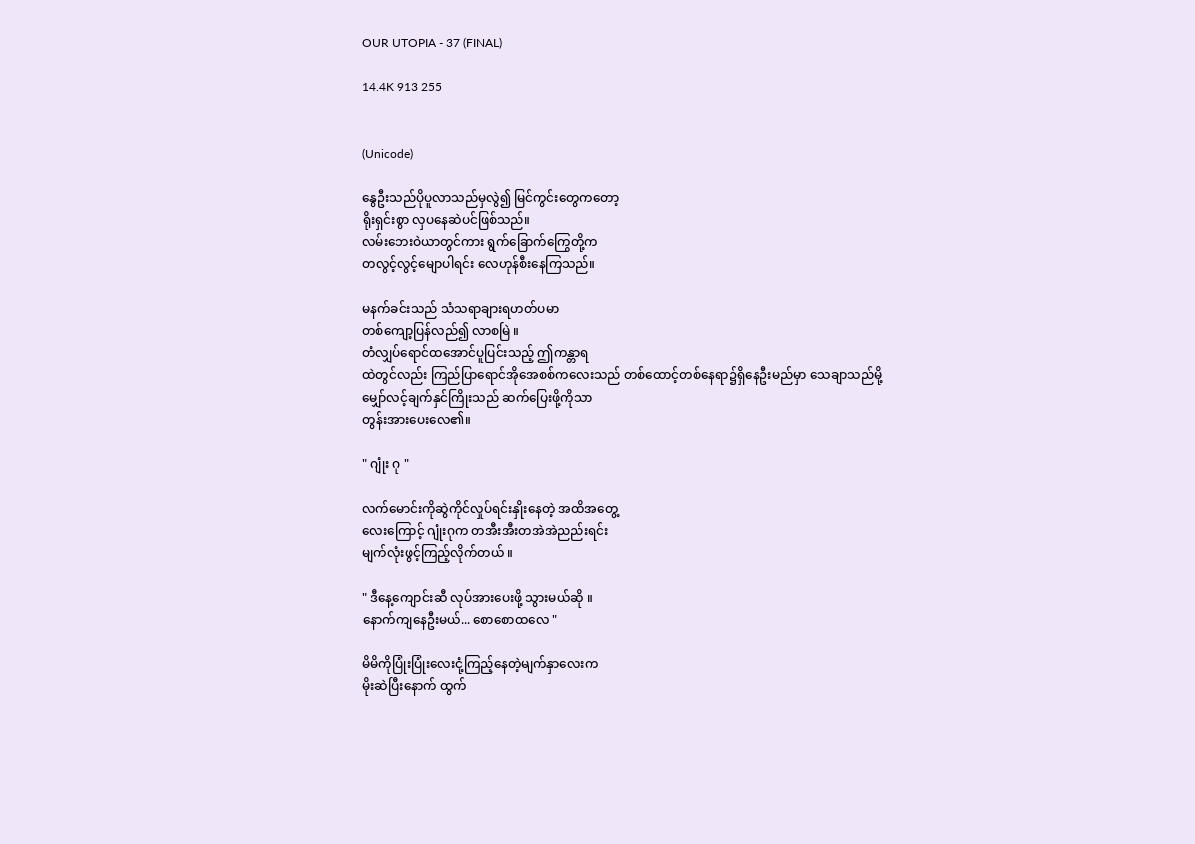OUR UTOPIA - 37 (FINAL)

14.4K 913 255


(Unicode)

နွေဦးသည်ပိုပူလာသည်မှလွဲ၍ မြင်ကွင်းတွေကတော့
ရိုးရှင်းစွာ လှပနေဆဲပင်ဖြစ်သည်။
လမ်းဘေးဝဲယာတွင်ကား ရွက်ခြောက်ကြွေတို့က
တလွင့်လွင့်မျောပါရင်း လေဟုန်စီးနေကြသည်။

မနက်ခင်းသည် သံသရာချားရဟတ်ပမာ
တစ်ကျော့ပြန်လည်၍ လာစမြဲ ။
တံလျှပ်ရောင်ထအောင်ပူပြင်းသည့် ဤကန္တာရ
ထဲတွင်လည်း ကြည်ပြာရောင်အိုအေစစ်ကလေးသည် တစ်ထောင့်တစ်နေရာ၌ရှိနေဦးမည်မှာ သေချာသည်မို့
မျှော်လင့်ချက်နှင်ကြိုးသည် ဆက်ပြေးဖို့ကိုသာ
တွန်းအားပေးလေ၏။

" ဂျုံး ဂု "

လက်မောင်းကိုဆွဲကိုင်လှုပ်ရင်းနှိုးနေတဲ့ အထိအတွေ့
လေးကြောင့် ဂျုံးဂုက တအီးအီးတအဲအဲညည်းရင်း
မျက်လုံးဖွင့်ကြည့်လိုက်တယ် ။

" ဒီနေ့ကျောင်းဆီ လုပ်အားပေးဖို့ သွားမယ်ဆို ။
နောက်ကျနေဦးမယ်... စောစောထလေ "

မိမိကိုပြုံးပြုံးလေးငုံ့ကြည့်နေတဲ့မျက်နှာလေးက
မိုးဆဲပြီးနောက် ထွက်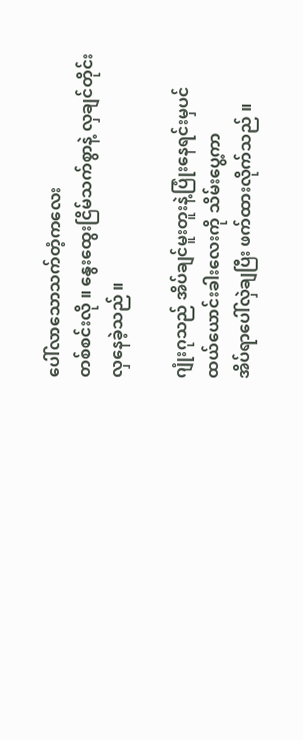ပေါ်လာသောသက်တံ့ကလေး
တစ်စင်းလို ။ နွေးထွေးငြိမ်သက်စွာနဲ့ လှချင်တိုင်း
လှနေခဲ့သည် ။

ဂျုံးဂုသည် အိပ်ချင်မူးတူးနဲ့ပြုံးနေရင်းမှပင်
ထယ်ယောင်းခါးလေးကို သိမ်းပွေ့ကာ
အိပ်ရာပေါ်လှဲချပြီး ဖက်ထားလိုက်သည် ။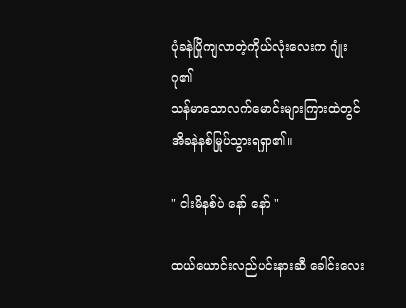ပုံခနဲပြိုကျလာတဲ့ကိုယ်လုံးလေးက ဂျုံးဂု၏
သန်မာသောလက်မောင်းများကြားထဲတွင်
အိခနဲနစ်မြုပ်သွားရရှာ၏။

" ငါးမိနစ်ပဲ နော် နော် "

ထယ်ယောင်းလည်ပင်းနားဆီ ခေါင်းလေး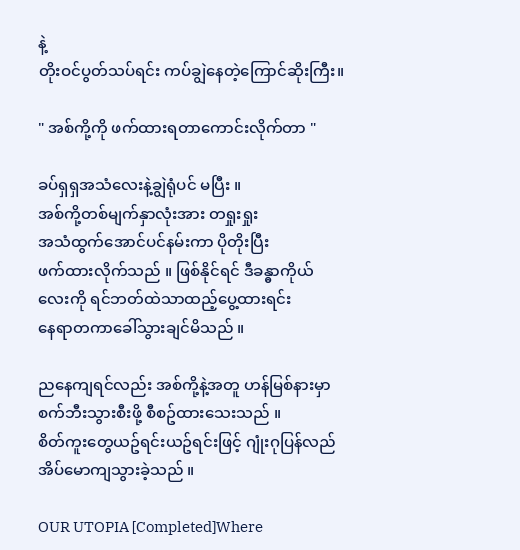နဲ့
တိုးဝင်ပွတ်သပ်ရင်း ကပ်ချွဲနေတဲ့ကြောင်ဆိုးကြီး။

" အစ်ကို့ကို ဖက်ထားရတာကောင်းလိုက်တာ "

ခပ်ရှရှအသံလေးနဲ့ချွဲရုံပင် မပြီး ။
အစ်ကို့တစ်မျက်နှာလုံးအား တရှုးရှုး
အသံထွက်အောင်ပင်နမ်းကာ ပိုတိုးပြီး
ဖက်ထားလိုက်သည် ။ ဖြစ်နိုင်ရင် ဒီခန္ဓာကိုယ်
လေးကို ရင်ဘတ်ထဲသာထည့်ပွေ့ထားရင်း
နေရာတကာခေါ်သွားချင်မိသည် ။

ညနေကျရင်လည်း အစ်ကို့နဲ့အတူ ဟန်မြစ်နားမှာ
စက်ဘီးသွားစီးဖို့ စီစဥ်ထားသေးသည် ။
စိတ်ကူးတွေယဥ်ရင်းယဥ်ရင်းဖြင့် ဂျုံးဂုပြန်လည်
အိပ်မောကျသွားခဲ့သည် ။

OUR UTOPIA [Completed]Where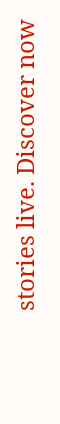stories live. Discover now